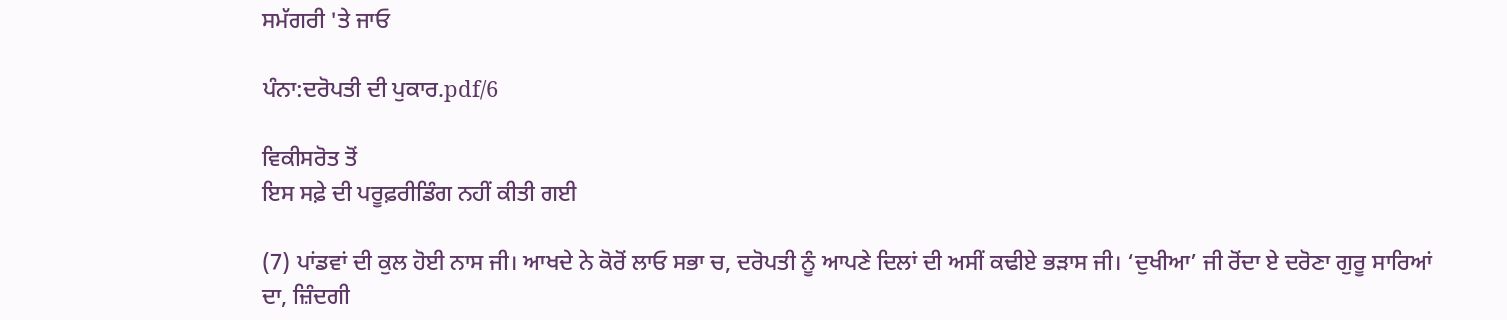ਸਮੱਗਰੀ 'ਤੇ ਜਾਓ

ਪੰਨਾ:ਦਰੋਪਤੀ ਦੀ ਪੁਕਾਰ.pdf/6

ਵਿਕੀਸਰੋਤ ਤੋਂ
ਇਸ ਸਫ਼ੇ ਦੀ ਪਰੂਫ਼ਰੀਡਿੰਗ ਨਹੀਂ ਕੀਤੀ ਗਈ

(7) ਪਾਂਡਵਾਂ ਦੀ ਕੁਲ ਹੋਈ ਨਾਸ ਜੀ। ਆਖਦੇ ਨੇ ਕੋਰੋਂ ਲਾਓ ਸਭਾ ਚ, ਦਰੋਪਤੀ ਨੂੰ ਆਪਣੇ ਦਿਲਾਂ ਦੀ ਅਸੀਂ ਕਢੀਏ ਭੜਾਸ ਜੀ। ‘ਦੁਖੀਆ’ ਜੀ ਰੋਂਦਾ ਏ ਦਰੋਣਾ ਗੁਰੂ ਸਾਰਿਆਂ ਦਾ, ਜ਼ਿੰਦਗੀ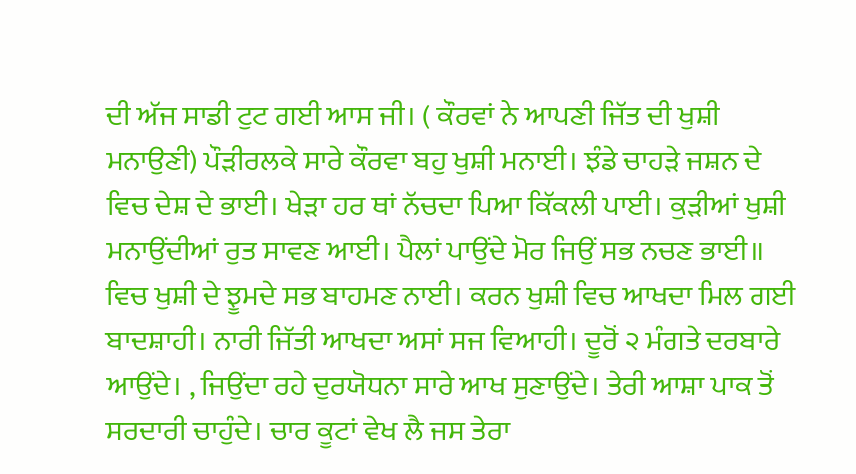ਦੀ ਅੱਜ ਸਾਡੀ ਟੁਟ ਗਈ ਆਸ ਜੀ। ( ਕੌਰਵਾਂ ਨੇ ਆਪਣੀ ਜਿੱਤ ਦੀ ਖੁਸ਼ੀ ਮਨਾਉਣੀ) ਪੌੜੀਰਲਕੇ ਸਾਰੇ ਕੌਰਵਾ ਬਹੁ ਖੁਸ਼ੀ ਮਨਾਈ। ਝੰਡੇ ਚਾਹੜੇ ਜਸ਼ਨ ਦੇ ਵਿਚ ਦੇਸ਼ ਦੇ ਭਾਈ। ਖੇੜਾ ਹਰ ਥਾਂ ਨੱਚਦਾ ਪਿਆ ਕਿੱਕਲੀ ਪਾਈ। ਕੁੜੀਆਂ ਖੁਸ਼ੀ ਮਨਾਉਂਦੀਆਂ ਰੁਤ ਸਾਵਣ ਆਈ। ਪੈਲਾਂ ਪਾਉਂਦੇ ਮੋਰ ਜਿਉਂ ਸਭ ਨਚਣ ਭਾਈ॥ ਵਿਚ ਖੁਸ਼ੀ ਦੇ ਝੂਮਦੇ ਸਭ ਬਾਹਮਣ ਨਾਈ। ਕਰਨ ਖੁਸ਼ੀ ਵਿਚ ਆਖਦਾ ਮਿਲ ਗਈ ਬਾਦਸ਼ਾਹੀ। ਨਾਰੀ ਜਿੱਤੀ ਆਖਦਾ ਅਸਾਂ ਸਜ ਵਿਆਹੀ। ਦੂਰੋਂ ੨ ਮੰਗਤੇ ਦਰਬਾਰੇ ਆਉਂਦੇ। , ਜਿਉਂਦਾ ਰਹੇ ਦੁਰਯੋਧਨਾ ਸਾਰੇ ਆਖ ਸੁਣਾਉਂਦੇ। ਤੇਰੀ ਆਸ਼ਾ ਪਾਕ ਤੋਂ ਸਰਦਾਰੀ ਚਾਹੁੰਦੇ। ਚਾਰ ਕੂਟਾਂ ਵੇਖ ਲੈ ਜਸ ਤੇਰਾ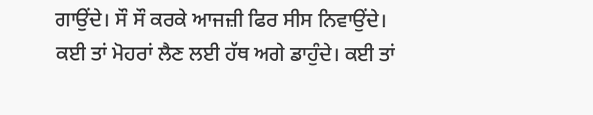ਗਾਉਂਦੇ। ਸੌ ਸੌ ਕਰਕੇ ਆਜਜ਼ੀ ਫਿਰ ਸੀਸ ਨਿਵਾਉਂਦੇ। ਕਈ ਤਾਂ ਮੋਹਰਾਂ ਲੈਣ ਲਈ ਹੱਥ ਅਗੇ ਡਾਹੁੰਦੇ। ਕਈ ਤਾਂ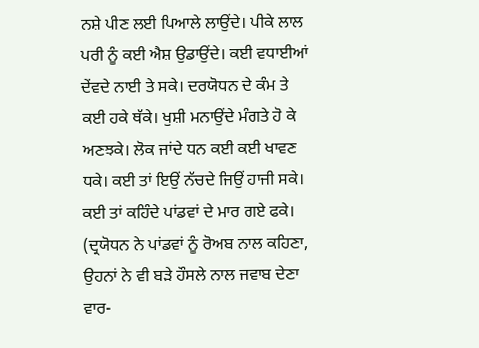ਨਸ਼ੇ ਪੀਣ ਲਈ ਪਿਆਲੇ ਲਾਉਂਦੇ। ਪੀਕੇ ਲਾਲ ਪਰੀ ਨੂੰ ਕਈ ਐਸ਼ ਉਡਾਉਂਦੇ। ਕਈ ਵਧਾਈਆਂ ਦੇਂਵਦੇ ਨਾਈ ਤੇ ਸਕੇ। ਦਰਯੋਧਨ ਦੇ ਕੰਮ ਤੇ ਕਈ ਹਕੇ ਥੱਕੇ। ਖੁਸ਼ੀ ਮਨਾਉਂਦੇ ਮੰਗਤੇ ਹੋ ਕੇ ਅਣਝਕੇ। ਲੋਕ ਜਾਂਦੇ ਧਨ ਕਈ ਕਈ ਖਾਵਣ ਧਕੇ। ਕਈ ਤਾਂ ਇਉਂ ਨੱਚਦੇ ਜਿਉਂ ਹਾਜੀ ਸਕੇ। ਕਈ ਤਾਂ ਕਹਿੰਦੇ ਪਾਂਡਵਾਂ ਦੇ ਮਾਰ ਗਏ ਫਕੇ। (ਦ੍ਰਯੋਧਨ ਨੇ ਪਾਂਡਵਾਂ ਨੂੰ ਰੋਅਬ ਨਾਲ ਕਹਿਣਾ, ਉਹਨਾਂ ਨੇ ਵੀ ਬੜੇ ਹੌਸਲੇ ਨਾਲ ਜਵਾਬ ਦੇਣਾ ਵਾਰ-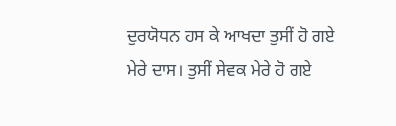ਦੁਰਯੋਧਨ ਹਸ ਕੇ ਆਖਦਾ ਤੁਸੀਂ ਹੋ ਗਏ ਮੇਰੇ ਦਾਸ। ਤੁਸੀਂ ਸੇਵਕ ਮੇਰੇ ਹੋ ਗਏ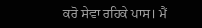ਕਰੋ ਸੇਵਾ ਰਹਿਕੇ ਪਾਸ। ਮੈਂ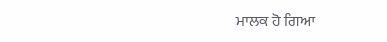ਮਾਲਕ ਹੋ ਗਿਆ